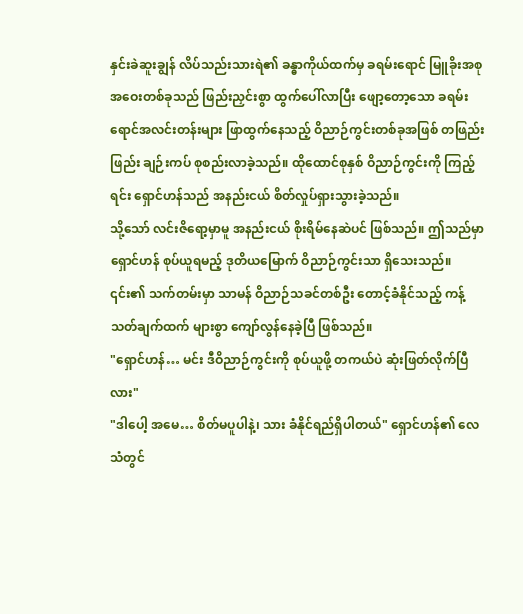နှင်းခဲဆူးချွန် လိပ်သည်းသားရဲ၏ ခန္ဓာကိုယ်ထက်မှ ခရမ်းရောင် မြူခိုးအစုအဝေးတစ်ခုသည် ဖြည်းညှင်းစွာ ထွက်ပေါ်လာပြီး ဖျော့တော့သော ခရမ်းရောင်အလင်းတန်းများ ဖြာထွက်နေသည့် ဝိညာဉ်ကွင်းတစ်ခုအဖြစ် တဖြည်းဖြည်း ချဉ်းကပ် စုစည်းလာခဲ့သည်။ ထိုထောင်စုနှစ် ဝိညာဉ်ကွင်းကို ကြည့်ရင်း ရှောင်ဟန်သည် အနည်းငယ် စိတ်လှုပ်ရှားသွားခဲ့သည်။
သို့သော် လင်းဇိရော့မှာမူ အနည်းငယ် စိုးရိမ်နေဆဲပင် ဖြစ်သည်။ ဤသည်မှာ ရှောင်ဟန် စုပ်ယူရမည့် ဒုတိယမြောက် ဝိညာဉ်ကွင်းသာ ရှိသေးသည်။ ၎င်း၏ သက်တမ်းမှာ သာမန် ဝိညာဉ်သခင်တစ်ဦး တောင့်ခံနိုင်သည့် ကန့်သတ်ချက်ထက် များစွာ ကျော်လွန်နေခဲ့ပြီ ဖြစ်သည်။
"ရှောင်ဟန်… မင်း ဒီဝိညာဉ်ကွင်းကို စုပ်ယူဖို့ တကယ်ပဲ ဆုံးဖြတ်လိုက်ပြီလား"
"ဒါပေါ့ အမေ… စိတ်မပူပါနဲ့၊ သား ခံနိုင်ရည်ရှိပါတယ်" ရှောင်ဟန်၏ လေသံတွင်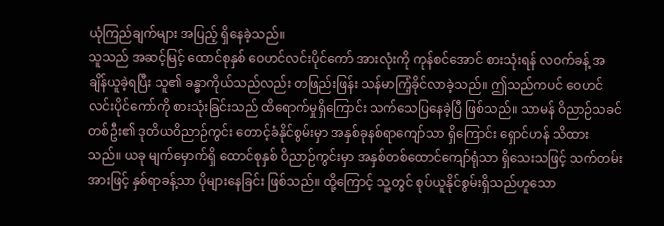ယုံကြည်ချက်များ အပြည့် ရှိနေခဲ့သည်။
သူသည် အဆင့်မြင့် ထောင်စုနှစ် ဝေဟင်လင်းပိုင်ကော် အားလုံးကို ကုန်စင်အောင် စားသုံးရန် လဝက်ခန့် အချိန်ယူခဲ့ရပြီး သူ၏ ခန္ဓာကိုယ်သည်လည်း တဖြည်းဖြန်း သန်မာကြံ့ခိုင်လာခဲ့သည်။ ဤသည်ကပင် ဝေဟင်လင်းပိုင်ကော်ကို စားသုံးခြင်းသည် ထိရောက်မှုရှိကြောင်း သက်သေပြနေခဲ့ပြီ ဖြစ်သည်။ သာမန် ဝိညာဉ်သခင်တစ်ဦး၏ ဒုတိယဝိညာဉ်ကွင်း တောင့်ခံနိုင်စွမ်းမှာ အနှစ်ခုနစ်ရာကျော်သာ ရှိကြောင်း ရှောင်ဟန် သိထားသည်။ ယခု မျက်မှောက်ရှိ ထောင်စုနှစ် ဝိညာဉ်ကွင်းမှာ အနှစ်တစ်ထောင်ကျော်ရုံသာ ရှိသေးသဖြင့် သက်တမ်းအားဖြင့် နှစ်ရာခန့်သာ ပိုများနေခြင်း ဖြစ်သည်။ ထို့ကြောင့် သူ့တွင် စုပ်ယူနိုင်စွမ်းရှိသည်ဟူသော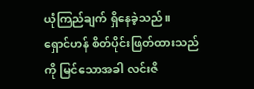ယုံကြည်ချက် ရှိနေခဲ့သည်။
ရှောင်ဟန် စိတ်ပိုင်းဖြတ်ထားသည်ကို မြင်သောအခါ လင်းဇိ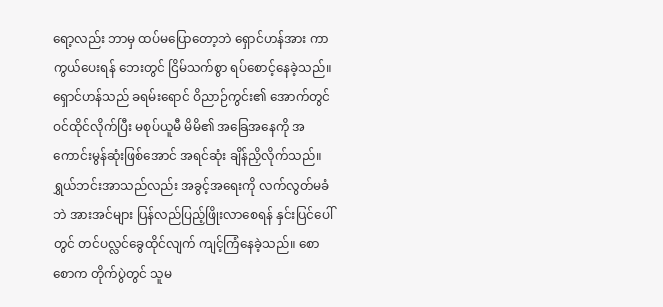ရော့လည်း ဘာမှ ထပ်မပြောတော့ဘဲ ရှောင်ဟန်အား ကာကွယ်ပေးရန် ဘေးတွင် ငြိမ်သက်စွာ ရပ်စောင့်နေခဲ့သည်။
ရှောင်ဟန်သည် ခရမ်းရောင် ဝိညာဉ်ကွင်း၏ အောက်တွင် ဝင်ထိုင်လိုက်ပြီး မစုပ်ယူမီ မိမိ၏ အခြေအနေကို အကောင်းမွန်ဆုံးဖြစ်အောင် အရင်ဆုံး ချိန်ညှိလိုက်သည်။ ရွှယ်ဘင်းအာသည်လည်း အခွင့်အရေးကို လက်လွတ်မခံဘဲ အားအင်များ ပြန်လည်ပြည့်ဖြိုးလာစေရန် နှင်းပြင်ပေါ်တွင် တင်ပလ္လင်ခွေထိုင်လျက် ကျင့်ကြံနေခဲ့သည်။ စောစောက တိုက်ပွဲတွင် သူမ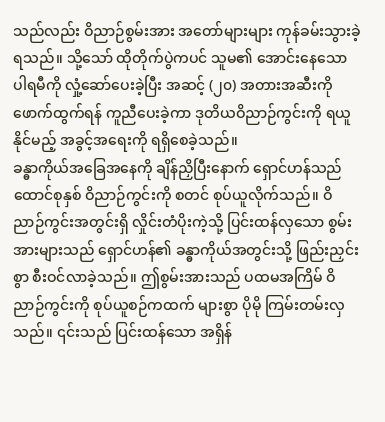သည်လည်း ဝိညာဉ်စွမ်းအား အတော်များများ ကုန်ခမ်းသွားခဲ့ရသည်။ သို့သော် ထိုတိုက်ပွဲကပင် သူမ၏ အောင်းနေသော ပါရမီကို လှုံ့ဆော်ပေးခဲ့ပြီး အဆင့် (၂၀) အတားအဆီးကို ဖောက်ထွက်ရန် ကူညီပေးခဲ့ကာ ဒုတိယဝိညာဉ်ကွင်းကို ရယူနိုင်မည့် အခွင့်အရေးကို ရရှိစေခဲ့သည်။
ခန္ဓာကိုယ်အခြေအနေကို ချိန်ညှိပြီးနောက် ရှောင်ဟန်သည် ထောင်စုနှစ် ဝိညာဉ်ကွင်းကို စတင် စုပ်ယူလိုက်သည်။ ဝိညာဉ်ကွင်းအတွင်းရှိ လှိုင်းတံပိုးကဲ့သို့ ပြင်းထန်လှသော စွမ်းအားများသည် ရှောင်ဟန်၏ ခန္ဓာကိုယ်အတွင်းသို့ ဖြည်းညှင်းစွာ စီးဝင်လာခဲ့သည်။ ဤစွမ်းအားသည် ပထမအကြိမ် ဝိညာဉ်ကွင်းကို စုပ်ယူစဉ်ကထက် များစွာ ပိုမို ကြမ်းတမ်းလှသည်။ ၎င်းသည် ပြင်းထန်သော အရှိန်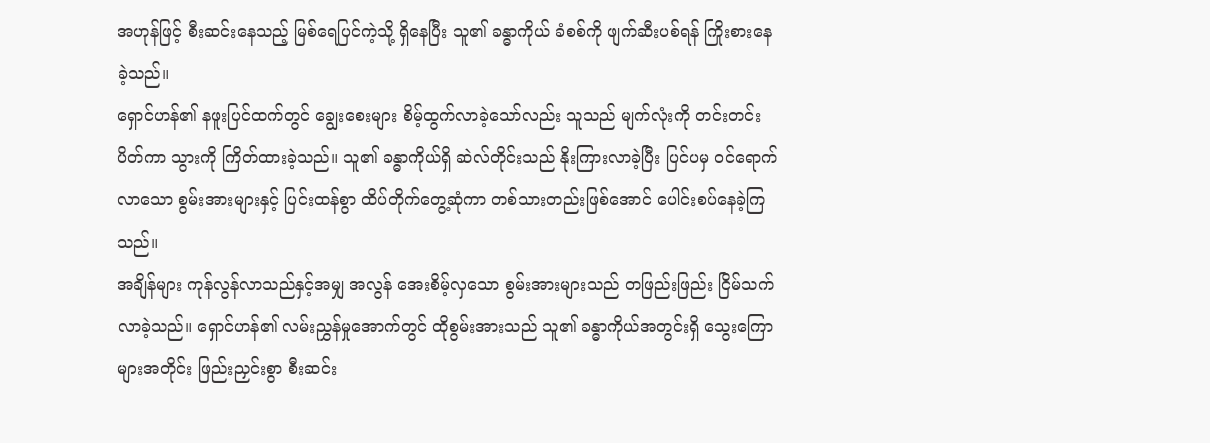အဟုန်ဖြင့် စီးဆင်းနေသည့် မြစ်ရေပြင်ကဲ့သို့ ရှိနေပြီး သူ၏ ခန္ဓာကိုယ် ခံစစ်ကို ဖျက်ဆီးပစ်ရန် ကြိုးစားနေခဲ့သည်။
ရှောင်ဟန်၏ နဖူးပြင်ထက်တွင် ချွေးစေးများ စိမ့်ထွက်လာခဲ့သော်လည်း သူသည် မျက်လုံးကို တင်းတင်းပိတ်ကာ သွားကို ကြိတ်ထားခဲ့သည်။ သူ၏ ခန္ဓာကိုယ်ရှိ ဆဲလ်တိုင်းသည် နိုးကြားလာခဲ့ပြီး ပြင်ပမှ ဝင်ရောက်လာသော စွမ်းအားများနှင့် ပြင်းထန်စွာ ထိပ်တိုက်တွေ့ဆုံကာ တစ်သားတည်းဖြစ်အောင် ပေါင်းစပ်နေခဲ့ကြသည်။
အချိန်များ ကုန်လွန်လာသည်နှင့်အမျှ အလွန် အေးစိမ့်လှသော စွမ်းအားများသည် တဖြည်းဖြည်း ငြိမ်သက်လာခဲ့သည်။ ရှောင်ဟန်၏ လမ်းညွှန်မှုအောက်တွင် ထိုစွမ်းအားသည် သူ၏ ခန္ဓာကိုယ်အတွင်းရှိ သွေးကြောများအတိုင်း ဖြည်းညှင်းစွာ စီးဆင်း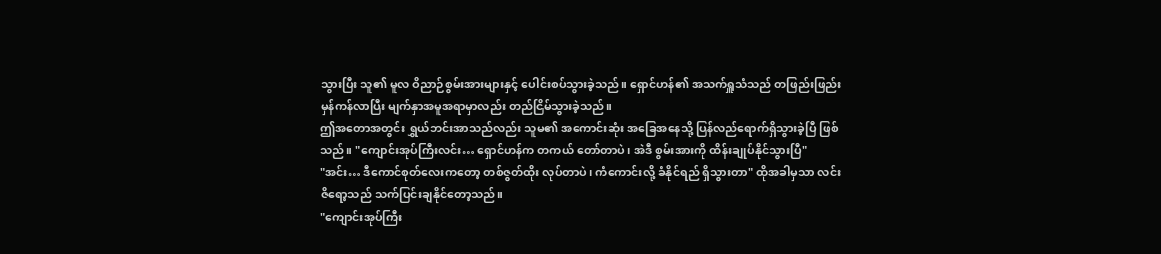သွားပြီး သူ၏ မူလ ဝိညာဉ်စွမ်းအားများနှင့် ပေါင်းစပ်သွားခဲ့သည်။ ရှောင်ဟန်၏ အသက်ရှူသံသည် တဖြည်းဖြည်း မှန်ကန်လာပြီး မျက်နှာအမူအရာမှာလည်း တည်ငြိမ်သွားခဲ့သည်။
ဤအတောအတွင်း ရွှယ်ဘင်းအာသည်လည်း သူမ၏ အကောင်းဆုံး အခြေအနေသို့ ပြန်လည်ရောက်ရှိသွားခဲ့ပြီ ဖြစ်သည်။ "ကျောင်းအုပ်ကြီးလင်း… ရှောင်ဟန်က တကယ် တော်တာပဲ၊ အဲဒီ စွမ်းအားကို ထိန်းချုပ်နိုင်သွားပြီ"
"အင်း… ဒီကောင်စုတ်လေးကတော့ တစ်ဇွတ်ထိုး လုပ်တာပဲ၊ ကံကောင်းလို့ ခံနိုင်ရည် ရှိသွားတာ" ထိုအခါမှသာ လင်းဇိရော့သည် သက်ပြင်းချနိုင်တော့သည်။
"ကျောင်းအုပ်ကြီး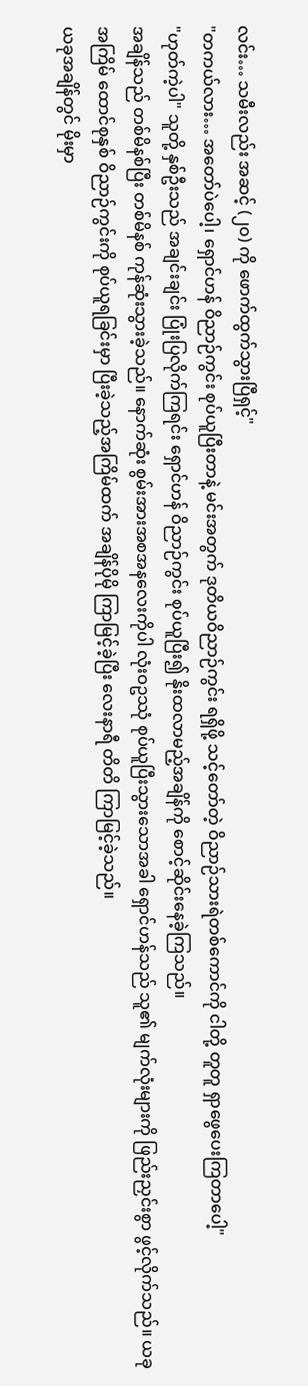လင်း… သမီးလည်း အဆင့် (၂၀) ကို ဖောက်ထွက်သွားပြီရှင့်"
"တကယ်လား… အတော်ပဲပေါ့၊ ရှောင်ဟန် ဝိညာဉ်ကွင်း စုပ်ယူပြီးတာနဲ့ မင်းအတွက် ဒုတိယဝိညာဉ်ကွင်း ရရှိဖို့ သင့်တော်တဲ့ ဝိညာဉ်သားရဲတစ်ကောင်ကို ငါတို့ တူတူ ရှာဖွေပေးကြတာပေါ့"
"ဟုတ်ကဲ့ပါ" သူတို့ နှစ်ဦးသည် အချင်းချင်း ပြုံးပြလိုက်ကြရင်း ရှောင်ဟန် ဝိညာဉ်ကွင်း စုပ်ယူပြီး၍ နိုးထလာမည့်အချိန်ကို စောင့်ဆိုင်းနေခဲ့ကြသည်။
အချိန်သည် တစ်မိနစ်ပြီး တစ်မိနစ် ကုန်ဆုံးသွားခဲ့သည်။ နောက်ဆုံး စွမ်းအားအစအနလေးကိုပါ လုံးဝဥဿုံ စုပ်ယူပြီးသွားသောအခါ ရှောင်ဟန်သည် သူ၏ မျက်လုံးများကို ဖြည်းညှင်းစွာ ဖွင့်လိုက်သည်။ ယခုအကြိမ် ထောင်စုနှစ် ဝိညာဉ်ကွင်းကို စုပ်ယူရခြင်းမှာ ပြီးခဲ့သည့်အကြိမ်ထက် အချိန်ပိုမို ကြာမြင့်ခဲ့ပြီး လေးနာရီ တိတိ ကြာမြင့်ခဲ့သည်။
ယခုအချိန်တွင် မိုးမှာ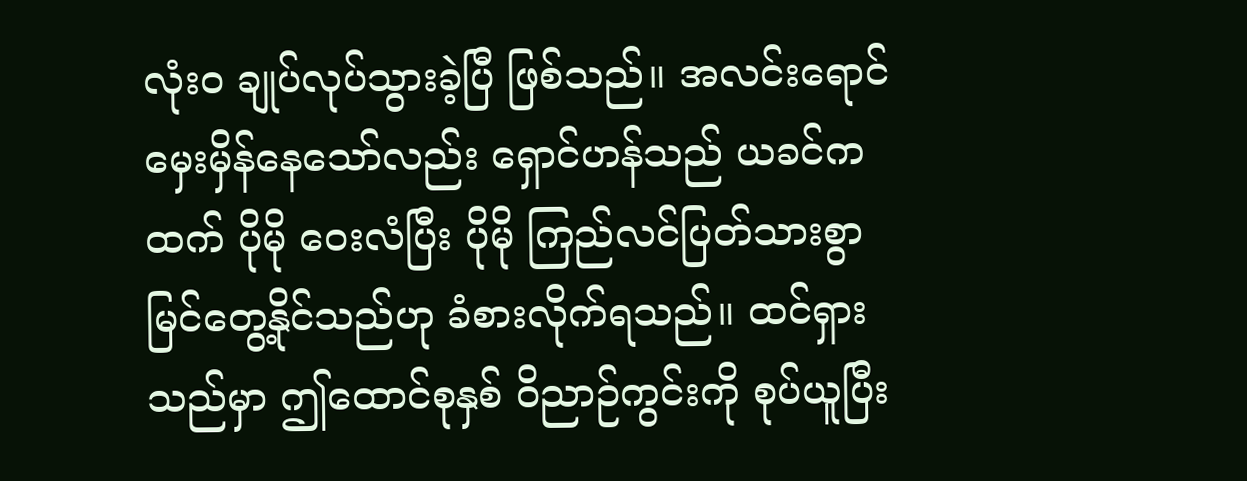လုံးဝ ချုပ်လုပ်သွားခဲ့ပြီ ဖြစ်သည်။ အလင်းရောင် မှေးမှိန်နေသော်လည်း ရှောင်ဟန်သည် ယခင်ကထက် ပိုမို ဝေးလံပြီး ပိုမို ကြည်လင်ပြတ်သားစွာ မြင်တွေ့နိုင်သည်ဟု ခံစားလိုက်ရသည်။ ထင်ရှားသည်မှာ ဤထောင်စုနှစ် ဝိညာဉ်ကွင်းကို စုပ်ယူပြီး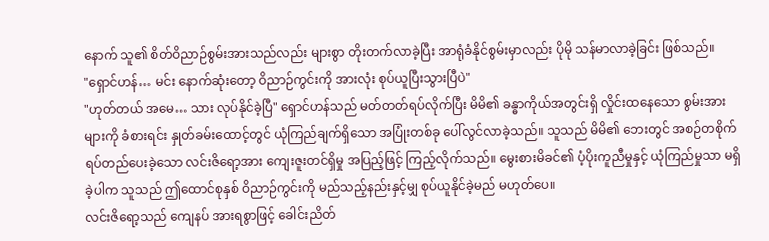နောက် သူ၏ စိတ်ဝိညာဉ်စွမ်းအားသည်လည်း များစွာ တိုးတက်လာခဲ့ပြီး အာရုံခံနိုင်စွမ်းမှာလည်း ပိုမို သန်မာလာခဲ့ခြင်း ဖြစ်သည်။
"ရှောင်ဟန်… မင်း နောက်ဆုံးတော့ ဝိညာဉ်ကွင်းကို အားလုံး စုပ်ယူပြီးသွားပြီပဲ"
"ဟုတ်တယ် အမေ… သား လုပ်နိုင်ခဲ့ပြီ" ရှောင်ဟန်သည် မတ်တတ်ရပ်လိုက်ပြီး မိမိ၏ ခန္ဓာကိုယ်အတွင်းရှိ လှိုင်းထနေသော စွမ်းအားများကို ခံစားရင်း နှုတ်ခမ်းထောင့်တွင် ယုံကြည်ချက်ရှိသော အပြုံးတစ်ခု ပေါ်လွင်လာခဲ့သည်။ သူသည် မိမိ၏ ဘေးတွင် အစဉ်တစိုက် ရပ်တည်ပေးခဲ့သော လင်းဇိရော့အား ကျေးဇူးတင်ရှိမှု အပြည့်ဖြင့် ကြည့်လိုက်သည်။ မွေးစားမိခင်၏ ပံ့ပိုးကူညီမှုနှင့် ယုံကြည်မှုသာ မရှိခဲ့ပါက သူသည် ဤထောင်စုနှစ် ဝိညာဉ်ကွင်းကို မည်သည့်နည်းနှင့်မျှ စုပ်ယူနိုင်ခဲ့မည် မဟုတ်ပေ။
လင်းဇိရော့သည် ကျေနပ် အားရစွာဖြင့် ခေါင်းညိတ်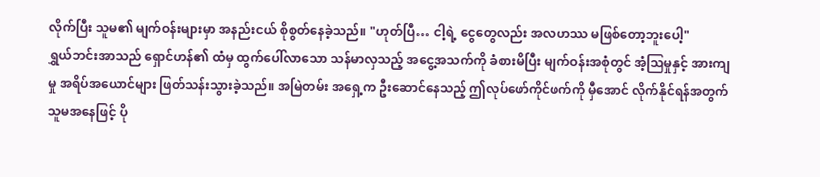လိုက်ပြီး သူမ၏ မျက်ဝန်းများမှာ အနည်းငယ် စိုစွတ်နေခဲ့သည်။ "ဟုတ်ပြီ… ငါ့ရဲ့ ငွေတွေလည်း အလဟဿ မဖြစ်တော့ဘူးပေါ့"
ရွှယ်ဘင်းအာသည် ရှောင်ဟန်၏ ထံမှ ထွက်ပေါ်လာသော သန်မာလှသည့် အငွေ့အသက်ကို ခံစားမိပြီး မျက်ဝန်းအစုံတွင် အံ့ဩမှုနှင့် အားကျမှု အရိပ်အယောင်များ ဖြတ်သန်းသွားခဲ့သည်။ အမြဲတမ်း အရှေ့က ဦးဆောင်နေသည့် ဤလုပ်ဖော်ကိုင်ဖက်ကို မှီအောင် လိုက်နိုင်ရန်အတွက် သူမအနေဖြင့် ပို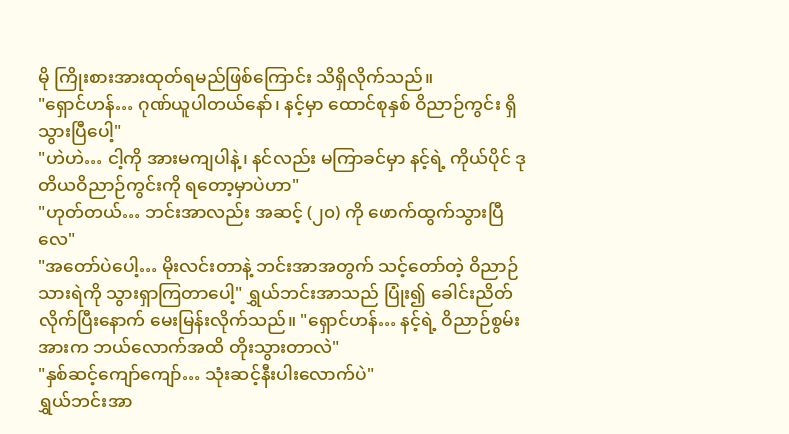မို ကြိုးစားအားထုတ်ရမည်ဖြစ်ကြောင်း သိရှိလိုက်သည်။
"ရှောင်ဟန်… ဂုဏ်ယူပါတယ်နော်၊ နင့်မှာ ထောင်စုနှစ် ဝိညာဉ်ကွင်း ရှိသွားပြီပေါ့"
"ဟဲဟဲ… ငါ့ကို အားမကျပါနဲ့၊ နင်လည်း မကြာခင်မှာ နင့်ရဲ့ ကိုယ်ပိုင် ဒုတိယဝိညာဉ်ကွင်းကို ရတော့မှာပဲဟာ"
"ဟုတ်တယ်… ဘင်းအာလည်း အဆင့် (၂၀) ကို ဖောက်ထွက်သွားပြီလေ"
"အတော်ပဲပေါ့… မိုးလင်းတာနဲ့ ဘင်းအာအတွက် သင့်တော်တဲ့ ဝိညာဉ်သားရဲကို သွားရှာကြတာပေါ့" ရွှယ်ဘင်းအာသည် ပြုံး၍ ခေါင်းညိတ်လိုက်ပြီးနောက် မေးမြန်းလိုက်သည်။ "ရှောင်ဟန်… နင့်ရဲ့ ဝိညာဉ်စွမ်းအားက ဘယ်လောက်အထိ တိုးသွားတာလဲ"
"နှစ်ဆင့်ကျော်ကျော်… သုံးဆင့်နီးပါးလောက်ပဲ"
ရွှယ်ဘင်းအာ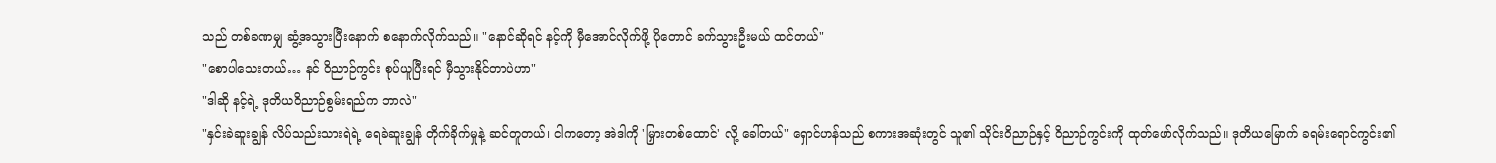သည် တစ်ခဏမျှ ဆွံ့အသွားပြီးနောက် စနောက်လိုက်သည်။ "နောင်ဆိုရင် နင့်ကို မှီအောင်လိုက်ဖို့ ပိုတောင် ခက်သွားဦးမယ် ထင်တယ်"
"စောပါသေးတယ်… နင် ဝိညာဉ်ကွင်း စုပ်ယူပြီးရင် မှီသွားနိုင်တာပဲဟာ"
"ဒါဆို နင့်ရဲ့ ဒုတိယဝိညာဉ်စွမ်းရည်က ဘာလဲ"
"နှင်းခဲဆူးချွန် လိပ်သည်းသားရဲရဲ့ ရေခဲဆူးချွန် တိုက်ခိုက်မှုနဲ့ ဆင်တူတယ်၊ ငါကတော့ အဲဒါကို 'မြှားတစ်ထောင်' လို့ ခေါ်တယ်" ရှောင်ဟန်သည် စကားအဆုံးတွင် သူ၏ သိုင်းဝိညာဉ်နှင့် ဝိညာဉ်ကွင်းကို ထုတ်ဖော်လိုက်သည်။ ဒုတိယမြောက် ခရမ်းရောင်ကွင်း၏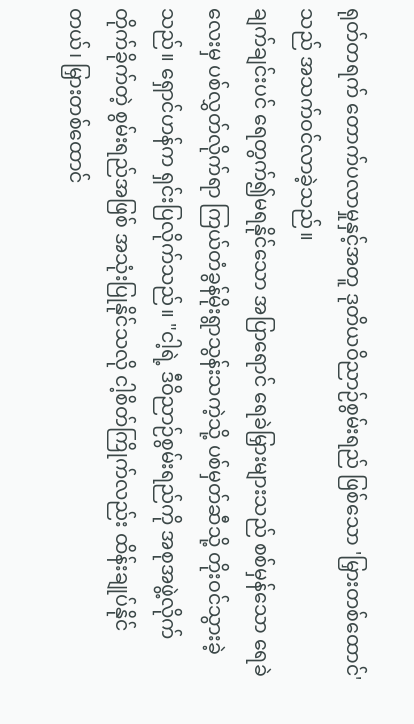ရုတ်တရက် တောက်ပလာမှုနှင့်အတူ ဒုတိယဝိညာဉ်စွမ်းရည် ဖြစ်သော 'မြှားတစ်ထောင်' သည် အသက်ဝင်လာခဲ့သည်။
ချက်ချင်းပင် ရေတွက်၍မရနိုင်သော အပြာရောင် ရေခဲမြှားများသည် စစ်မှန်သော ရေခဲလေးမှ ပစ်လွှတ်လိုက်ရာ ကြယ်တံခွန်မိုးရွာသွန်းသကဲ့သို့ ပစ်မှတ်ဆီသို့ တိုးဝင်သွားခဲ့သည်။ ရှောင်ဟန်က ရှင်းပြလိုက်သည်။ "ငါ့ရဲ့ ဒီဝိညာဉ်စွမ်းရည်ကို အစုအဖွဲ့လိုက် တိုက်ခိုက်တဲ့ စွမ်းရည်အဖြစ် အသုံးပြုနိုင်သလို ငါ့စိတ်ကြိုက်လည်း ထိန်းချုပ်နိုင်တယ်၊ မြှားတစ်ထောင်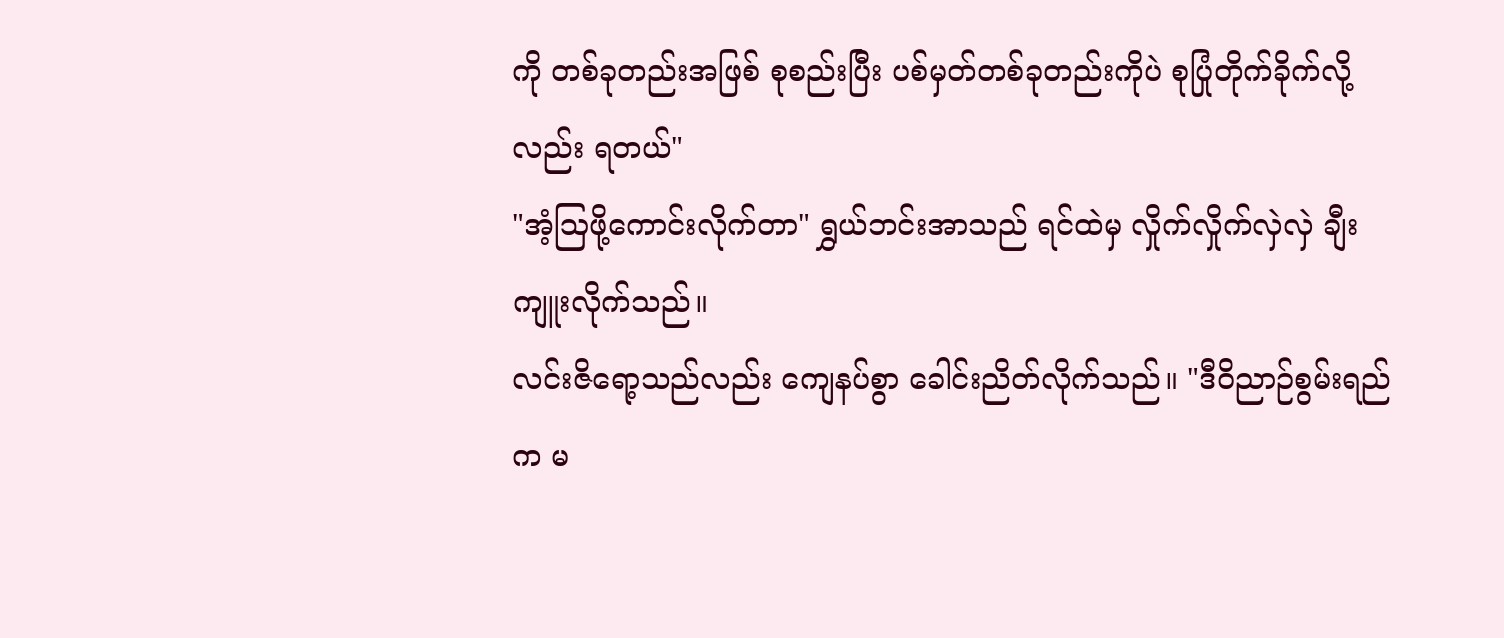ကို တစ်ခုတည်းအဖြစ် စုစည်းပြီး ပစ်မှတ်တစ်ခုတည်းကိုပဲ စုပြုံတိုက်ခိုက်လို့လည်း ရတယ်"
"အံ့ဩဖို့ကောင်းလိုက်တာ" ရွှယ်ဘင်းအာသည် ရင်ထဲမှ လှိုက်လှိုက်လှဲလှဲ ချီးကျူးလိုက်သည်။
လင်းဇိရော့သည်လည်း ကျေနပ်စွာ ခေါင်းညိတ်လိုက်သည်။ "ဒီဝိညာဉ်စွမ်းရည်က မ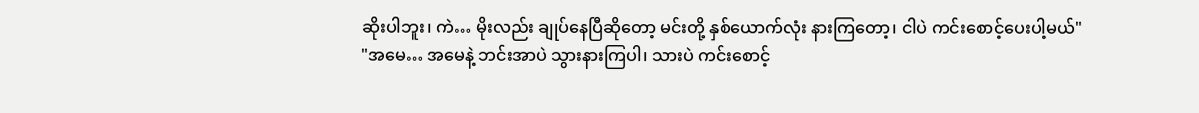ဆိုးပါဘူး၊ ကဲ… မိုးလည်း ချုပ်နေပြီဆိုတော့ မင်းတို့ နှစ်ယောက်လုံး နားကြတော့၊ ငါပဲ ကင်းစောင့်ပေးပါ့မယ်"
"အမေ… အမေနဲ့ ဘင်းအာပဲ သွားနားကြပါ၊ သားပဲ ကင်းစောင့်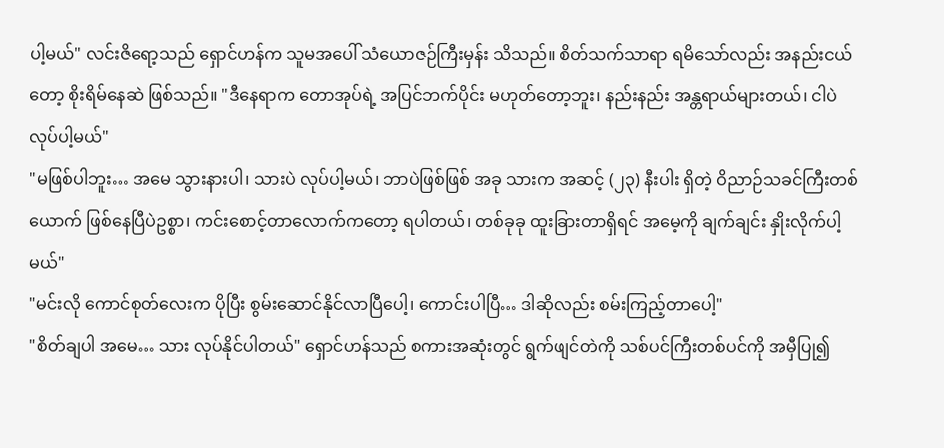ပါ့မယ်" လင်းဇိရော့သည် ရှောင်ဟန်က သူမအပေါ် သံယောဇဉ်ကြီးမှန်း သိသည်။ စိတ်သက်သာရာ ရမိသော်လည်း အနည်းငယ်တော့ စိုးရိမ်နေဆဲ ဖြစ်သည်။ "ဒီနေရာက တောအုပ်ရဲ့ အပြင်ဘက်ပိုင်း မဟုတ်တော့ဘူး၊ နည်းနည်း အန္တရာယ်များတယ်၊ ငါပဲ လုပ်ပါ့မယ်"
"မဖြစ်ပါဘူး… အမေ သွားနားပါ၊ သားပဲ လုပ်ပါ့မယ်၊ ဘာပဲဖြစ်ဖြစ် အခု သားက အဆင့် (၂၃) နီးပါး ရှိတဲ့ ဝိညာဉ်သခင်ကြီးတစ်ယောက် ဖြစ်နေပြီပဲဥစ္စာ၊ ကင်းစောင့်တာလောက်ကတော့ ရပါတယ်၊ တစ်ခုခု ထူးခြားတာရှိရင် အမေ့ကို ချက်ချင်း နှိုးလိုက်ပါ့မယ်"
"မင်းလို ကောင်စုတ်လေးက ပိုပြီး စွမ်းဆောင်နိုင်လာပြီပေါ့၊ ကောင်းပါပြီ… ဒါဆိုလည်း စမ်းကြည့်တာပေါ့"
"စိတ်ချပါ အမေ… သား လုပ်နိုင်ပါတယ်" ရှောင်ဟန်သည် စကားအဆုံးတွင် ရွက်ဖျင်တဲကို သစ်ပင်ကြီးတစ်ပင်ကို အမှီပြု၍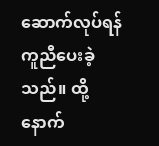ဆောက်လုပ်ရန် ကူညီပေးခဲ့သည်။ ထို့နောက်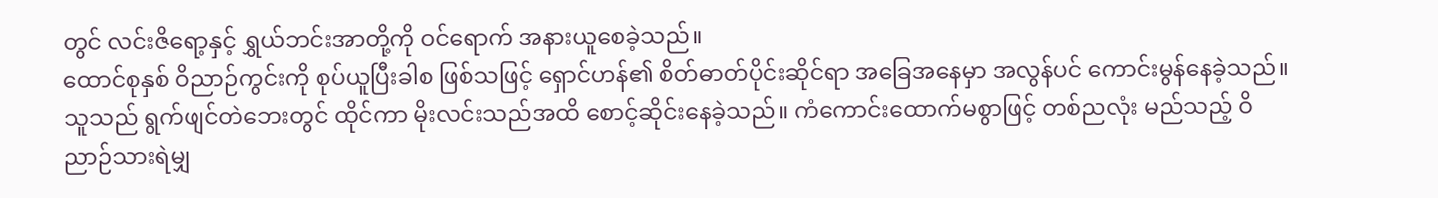တွင် လင်းဇိရော့နှင့် ရွှယ်ဘင်းအာတို့ကို ဝင်ရောက် အနားယူစေခဲ့သည်။
ထောင်စုနှစ် ဝိညာဉ်ကွင်းကို စုပ်ယူပြီးခါစ ဖြစ်သဖြင့် ရှောင်ဟန်၏ စိတ်ဓာတ်ပိုင်းဆိုင်ရာ အခြေအနေမှာ အလွန်ပင် ကောင်းမွန်နေခဲ့သည်။ သူသည် ရွက်ဖျင်တဲဘေးတွင် ထိုင်ကာ မိုးလင်းသည်အထိ စောင့်ဆိုင်းနေခဲ့သည်။ ကံကောင်းထောက်မစွာဖြင့် တစ်ညလုံး မည်သည့် ဝိညာဉ်သားရဲမျှ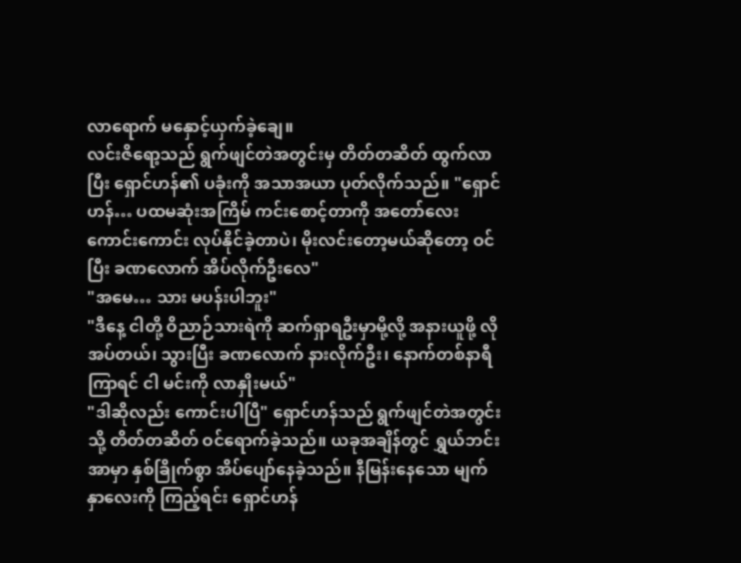လာရောက် မနှောင့်ယှက်ခဲ့ချေ။
လင်းဇိရော့သည် ရွက်ဖျင်တဲအတွင်းမှ တိတ်တဆိတ် ထွက်လာပြီး ရှောင်ဟန်၏ ပခုံးကို အသာအယာ ပုတ်လိုက်သည်။ "ရှောင်ဟန်… ပထမဆုံးအကြိမ် ကင်းစောင့်တာကို အတော်လေး ကောင်းကောင်း လုပ်နိုင်ခဲ့တာပဲ၊ မိုးလင်းတော့မယ်ဆိုတော့ ဝင်ပြီး ခဏလောက် အိပ်လိုက်ဦးလေ"
"အမေ… သား မပန်းပါဘူး"
"ဒီနေ့ ငါတို့ ဝိညာဉ်သားရဲကို ဆက်ရှာရဦးမှာမို့လို့ အနားယူဖို့ လိုအပ်တယ်၊ သွားပြီး ခဏလောက် နားလိုက်ဦး၊ နောက်တစ်နာရီကြာရင် ငါ မင်းကို လာနှိုးမယ်"
"ဒါဆိုလည်း ကောင်းပါပြီ" ရှောင်ဟန်သည် ရွက်ဖျင်တဲအတွင်းသို့ တိတ်တဆိတ် ဝင်ရောက်ခဲ့သည်။ ယခုအချိန်တွင် ရွှယ်ဘင်းအာမှာ နှစ်ခြိုက်စွာ အိပ်ပျော်နေခဲ့သည်။ နီမြန်းနေသော မျက်နှာလေးကို ကြည့်ရင်း ရှောင်ဟန်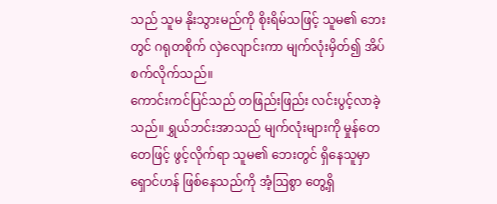သည် သူမ နိုးသွားမည်ကို စိုးရိမ်သဖြင့် သူမ၏ ဘေးတွင် ဂရုတစိုက် လှဲလျောင်းကာ မျက်လုံးမှိတ်၍ အိပ်စက်လိုက်သည်။
ကောင်းကင်ပြင်သည် တဖြည်းဖြည်း လင်းပွင့်လာခဲ့သည်။ ရွှယ်ဘင်းအာသည် မျက်လုံးများကို မှုန်တေတေဖြင့် ဖွင့်လိုက်ရာ သူမ၏ ဘေးတွင် ရှိနေသူမှာ ရှောင်ဟန် ဖြစ်နေသည်ကို အံ့ဩစွာ တွေ့ရှိ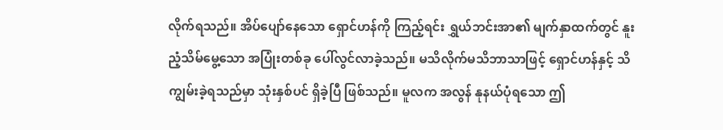လိုက်ရသည်။ အိပ်ပျော်နေသော ရှောင်ဟန်ကို ကြည့်ရင်း ရွှယ်ဘင်းအာ၏ မျက်နှာထက်တွင် နူးညံ့သိမ်မွေ့သော အပြုံးတစ်ခု ပေါ်လွင်လာခဲ့သည်။ မသိလိုက်မသိဘာသာဖြင့် ရှောင်ဟန်နှင့် သိကျွမ်းခဲ့ရသည်မှာ သုံးနှစ်ပင် ရှိခဲ့ပြီ ဖြစ်သည်။ မူလက အလွန် နုနယ်ပုံရသော ဤ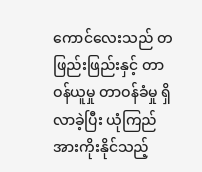ကောင်လေးသည် တဖြည်းဖြည်းနှင့် တာဝန်ယူမှု တာဝန်ခံမှု ရှိလာခဲ့ပြီး ယုံကြည်အားကိုးနိုင်သည့်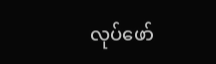လုပ်ဖော်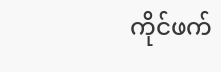ကိုင်ဖက်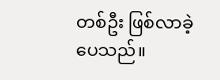တစ်ဦး ဖြစ်လာခဲ့ပေသည်။